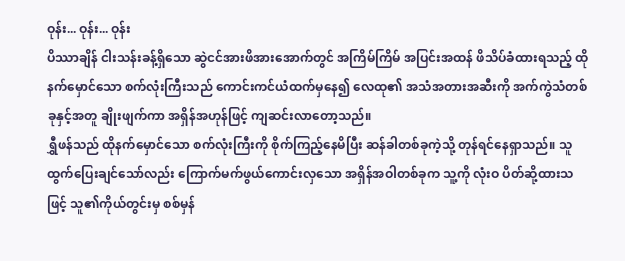ဝုန်း... ဝုန်း... ဝုန်း
ပိဿာချိန် ငါးသန်းခန့်ရှိသော ဆွဲငင်အားဖိအားအောက်တွင် အကြိမ်ကြိမ် အပြင်းအထန် ဖိသိပ်ခံထားရသည့် ထိုနက်မှောင်သော စက်လုံးကြီးသည် ကောင်းကင်ယံထက်မှနေ၍ လေထု၏ အသံအတားအဆီးကို အက်ကွဲသံတစ်ခုနှင့်အတူ ချိုးဖျက်ကာ အရှိန်အဟုန်ဖြင့် ကျဆင်းလာတော့သည်။
ရွှီဖန်သည် ထိုနက်မှောင်သော စက်လုံးကြီးကို စိုက်ကြည့်နေမိပြီး ဆန်ခါတစ်ခုကဲ့သို့ တုန်ရင်နေရှာသည်။ သူ ထွက်ပြေးချင်သော်လည်း ကြောက်မက်ဖွယ်ကောင်းလှသော အရှိန်အဝါတစ်ခုက သူ့ကို လုံးဝ ပိတ်ဆို့ထားသဖြင့် သူ၏ကိုယ်တွင်းမှ စစ်မှန်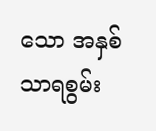သော အနှစ်သာရစွမ်း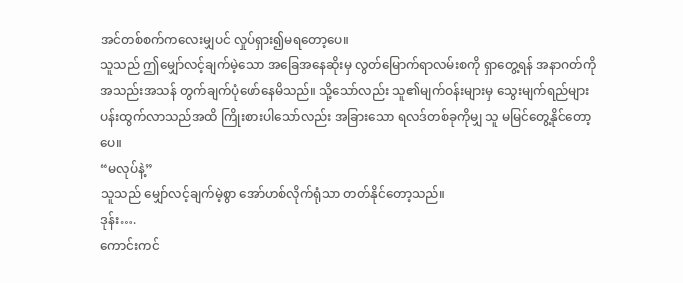အင်တစ်စက်ကလေးမျှပင် လှုပ်ရှား၍မရတော့ပေ။
သူသည် ဤမျှော်လင့်ချက်မဲ့သော အခြေအနေဆိုးမှ လွတ်မြောက်ရာလမ်းစကို ရှာတွေ့ရန် အနာဂတ်ကို အသည်းအသန် တွက်ချက်ပုံဖော်နေမိသည်။ သို့သော်လည်း သူ၏မျက်ဝန်းများမှ သွေးမျက်ရည်များ ပန်းထွက်လာသည်အထိ ကြိုးစားပါသော်လည်း အခြားသော ရလဒ်တစ်ခုကိုမျှ သူ မမြင်တွေ့နိုင်တော့ပေ။
“မလုပ်နဲ့”
သူသည် မျှော်လင့်ချက်မဲ့စွာ အော်ဟစ်လိုက်ရုံသာ တတ်နိုင်တော့သည်။
ဒုန်း….
ကောင်းကင်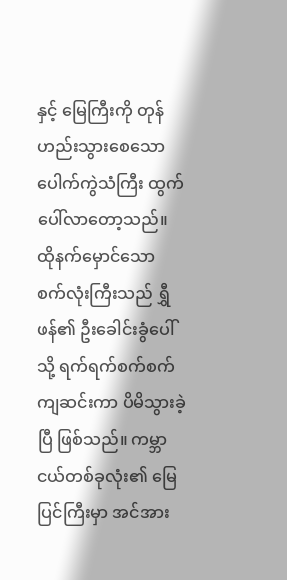နှင့် မြေကြီးကို တုန်ဟည်းသွားစေသော ပေါက်ကွဲသံကြီး ထွက်ပေါ်လာတော့သည်။
ထိုနက်မှောင်သော စက်လုံးကြီးသည် ရွှီဖန်၏ ဦးခေါင်းခွံပေါ်သို့ ရက်ရက်စက်စက် ကျဆင်းကာ ပိမိသွားခဲ့ပြီ ဖြစ်သည်။ ကမ္ဘာငယ်တစ်ခုလုံး၏ မြေပြင်ကြီးမှာ အင်အား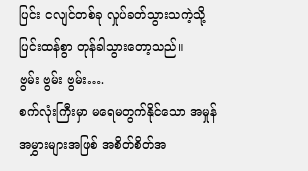ပြင်း ငလျင်တစ်ခု လှုပ်ခတ်သွားသကဲ့သို့ ပြင်းထန်စွာ တုန်ခါသွားတော့သည်။
ဗွမ်း ဗွမ်း ဗွမ်း….
စက်လုံးကြီးမှာ မရေမတွက်နိုင်သော အမှုန်အမွှားများအဖြစ် အစိတ်စိတ်အ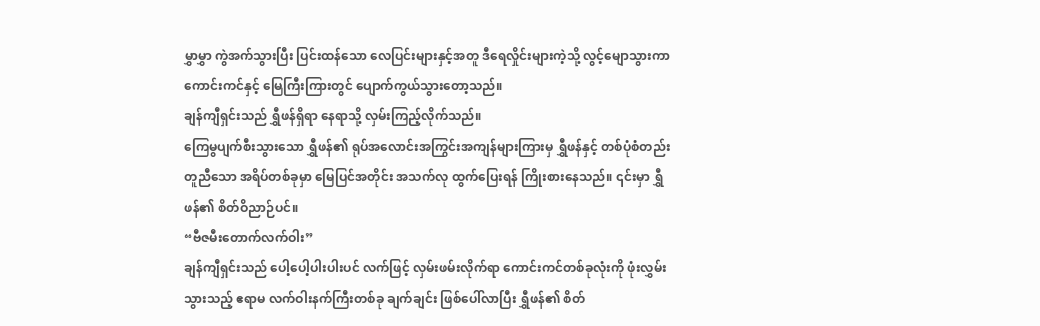မွှာမွှာ ကွဲအက်သွားပြီး ပြင်းထန်သော လေပြင်းများနှင့်အတူ ဒီရေလှိုင်းများကဲ့သို့ လွင့်မျောသွားကာ ကောင်းကင်နှင့် မြေကြီးကြားတွင် ပျောက်ကွယ်သွားတော့သည်။
ချန်ကျီရှင်းသည် ရွှီဖန်ရှိရာ နေရာသို့ လှမ်းကြည့်လိုက်သည်။
ကြေမွပျက်စီးသွားသော ရွှီဖန်၏ ရုပ်အလောင်းအကြွင်းအကျန်များကြားမှ ရွှီဖန်နှင့် တစ်ပုံစံတည်း တူညီသော အရိပ်တစ်ခုမှာ မြေပြင်အတိုင်း အသက်လု ထွက်ပြေးရန် ကြိုးစားနေသည်။ ၎င်းမှာ ရွှီဖန်၏ စိတ်ဝိညာဉ်ပင်။
“ဗီဇမီးတောက်လက်ဝါး”
ချန်ကျီရှင်းသည် ပေါ့ပေါ့ပါးပါးပင် လက်ဖြင့် လှမ်းဖမ်းလိုက်ရာ ကောင်းကင်တစ်ခုလုံးကို ဖုံးလွှမ်းသွားသည့် ဧရာမ လက်ဝါးနက်ကြီးတစ်ခု ချက်ချင်း ဖြစ်ပေါ်လာပြီး ရွှီဖန်၏ စိတ်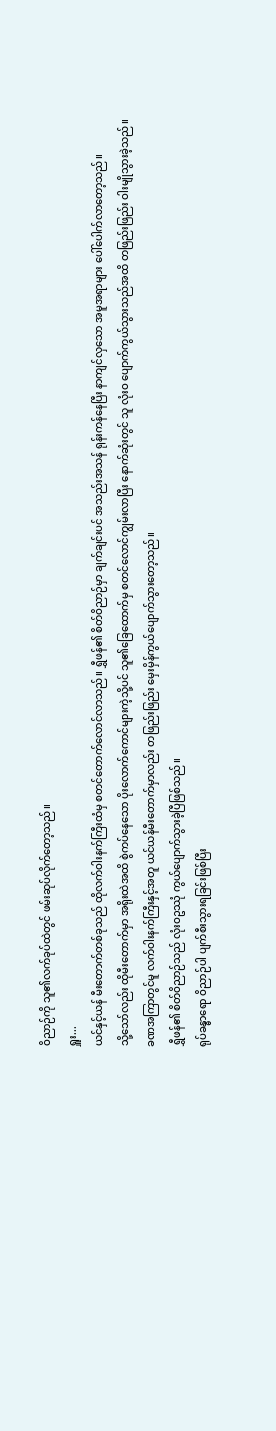ဝိညာဉ်ကို သူ၏လက်ခုပ်ထဲတွင် ဖမ်းဆုပ်လိုက်တော့သည်။
ရှူး...
ယင်နှင့်ယန် မီးတောက်တစ်ခုသည် ထိုလက်ဝါးနက်ကြီးထံမှ စတင်တောက်လောင်လာသည်။ ရွှီဖန်၏ စိတ်ဝိညာဉ်မှာ ချက်ချင်းပင် အသည်းအသန် ရုန်းကန်နေပြီး နာကျင်လှသော အမူအရာများ ပေါ်ပေါက်လာတော့သည်။
သို့သော်လည်း ထိုမီးတောက်မှာ အရိုးထဲအထိ စွဲကပ်နေသော ပိုးလောက်ကောင်များကဲ့သို့ပင် သူ၏ခြေထောက်မှ စတင်လောင်ကျွမ်းလာပြီး နောက်ဆုံးတွင် သူ လုံးဝ ပျောက်ကွယ်သွားသည်အထိ တဖြည်းဖြည်း ဝါးမျိုသွားခဲ့သည်။
ခဏအကြာတွင်မူ လက်ဝါးနက်ကြီးနှင့်အတူ ယင်ယန်မီးတောက်မှာလည်း တဖြည်းဖြည်း မှေးမှိန်ကွယ်ပျောက်သွားတော့သည်။
ရွှီဖန်၏ စိတ်ဝိညာဉ်သည် လုံးဝဥဿုံ ကွယ်ပျောက်သွားခဲ့ပြီဖြစ်သည်။
ရုပ်ခန္ဓာရော ဝိညာဉ်ပါ ပျက်စီးသွားရခြင်းဖြစ်ပြီး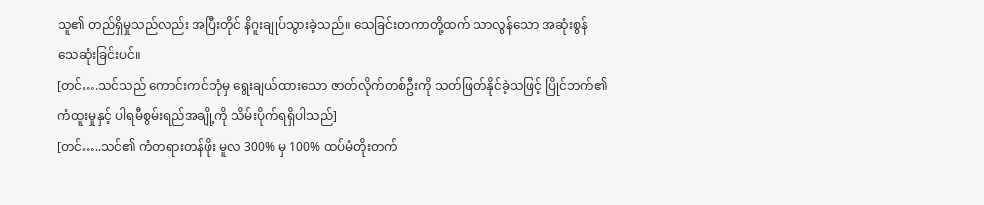သူ၏ တည်ရှိမှုသည်လည်း အပြီးတိုင် နိဂူးချုပ်သွားခဲ့သည်။ သေခြင်းတကာတို့ထက် သာလွန်သော အဆုံးစွန်သေဆုံးခြင်းပင်။
[တင်….သင်သည် ကောင်းကင်ဘုံမှ ရွေးချယ်ထားသော ဇာတ်လိုက်တစ်ဦးကို သတ်ဖြတ်နိုင်ခဲ့သဖြင့် ပြိုင်ဘက်၏ ကံထူးမှုနှင့် ပါရမီစွမ်းရည်အချို့ကို သိမ်းပိုက်ရရှိပါသည်]
[တင်…..သင်၏ ကံတရားတန်ဖိုး မူလ 300% မှ 100% ထပ်မံတိုးတက်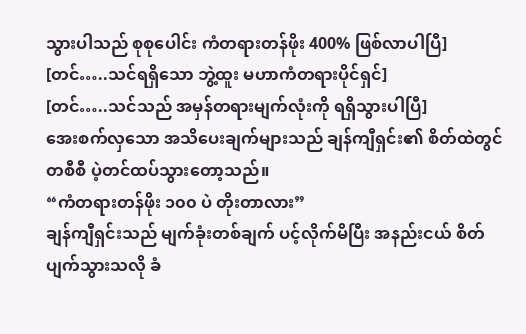သွားပါသည် စုစုပေါင်း ကံတရားတန်ဖိုး 400% ဖြစ်လာပါပြီ]
[တင်…..သင်ရရှိသော ဘွဲ့ထူး မဟာကံတရားပိုင်ရှင်]
[တင်…..သင်သည် အမှန်တရားမျက်လုံးကို ရရှိသွားပါပြီ]
အေးစက်လှသော အသိပေးချက်များသည် ချန်ကျီရှင်း၏ စိတ်ထဲတွင် တစီစီ ပဲ့တင်ထပ်သွားတော့သည်။
“ကံတရားတန်ဖိုး ၁၀၀ ပဲ တိုးတာလား”
ချန်ကျီရှင်းသည် မျက်ခုံးတစ်ချက် ပင့်လိုက်မိပြီး အနည်းငယ် စိတ်ပျက်သွားသလို ခံ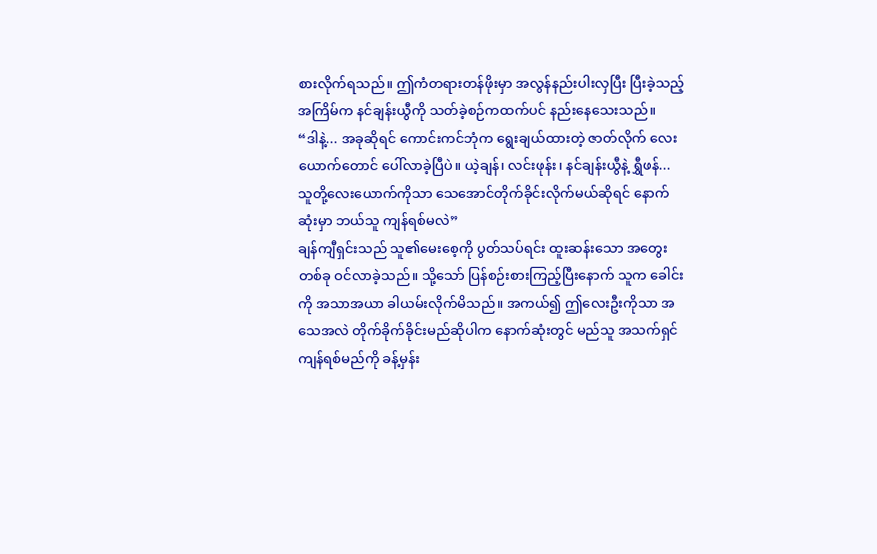စားလိုက်ရသည်။ ဤကံတရားတန်ဖိုးမှာ အလွန်နည်းပါးလှပြီး ပြီးခဲ့သည့်အကြိမ်က နင်ချန်းယွီကို သတ်ခဲ့စဉ်ကထက်ပင် နည်းနေသေးသည်။
“ဒါနဲ့... အခုဆိုရင် ကောင်းကင်ဘုံက ရွေးချယ်ထားတဲ့ ဇာတ်လိုက် လေးယောက်တောင် ပေါ်လာခဲ့ပြီပဲ။ ယဲ့ချန်၊ လင်းဖုန်း၊ နင်ချန်းယွီနဲ့ ရွှီဖန်... သူတို့လေးယောက်ကိုသာ သေအောင်တိုက်ခိုင်းလိုက်မယ်ဆိုရင် နောက်ဆုံးမှာ ဘယ်သူ ကျန်ရစ်မလဲ”
ချန်ကျီရှင်းသည် သူ၏မေးစေ့ကို ပွတ်သပ်ရင်း ထူးဆန်းသော အတွေးတစ်ခု ဝင်လာခဲ့သည်။ သို့သော် ပြန်စဉ်းစားကြည့်ပြီးနောက် သူက ခေါင်းကို အသာအယာ ခါယမ်းလိုက်မိသည်။ အကယ်၍ ဤလေးဦးကိုသာ အသေအလဲ တိုက်ခိုက်ခိုင်းမည်ဆိုပါက နောက်ဆုံးတွင် မည်သူ အသက်ရှင်ကျန်ရစ်မည်ကို ခန့်မှန်း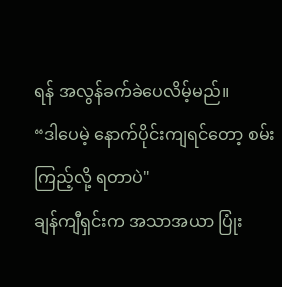ရန် အလွန်ခက်ခဲပေလိမ့်မည်။
“ဒါပေမဲ့ နောက်ပိုင်းကျရင်တော့ စမ်းကြည့်လို့ ရတာပဲ"
ချန်ကျီရှင်းက အသာအယာ ပြုံး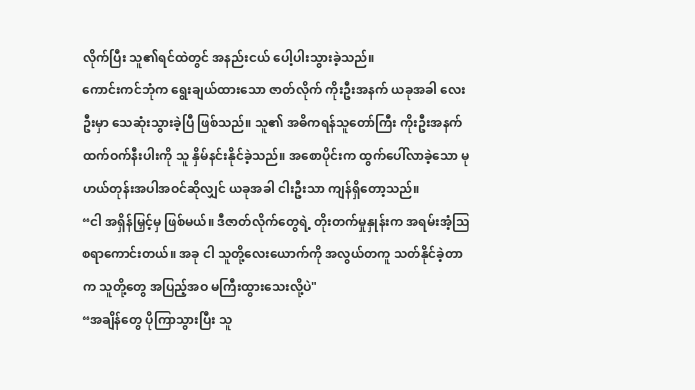လိုက်ပြီး သူ၏ရင်ထဲတွင် အနည်းငယ် ပေါ့ပါးသွားခဲ့သည်။
ကောင်းကင်ဘုံက ရွေးချယ်ထားသော ဇာတ်လိုက် ကိုးဦးအနက် ယခုအခါ လေးဦးမှာ သေဆုံးသွားခဲ့ပြီ ဖြစ်သည်။ သူ၏ အဓိကရန်သူတော်ကြီး ကိုးဦးအနက် ထက်ဝက်နီးပါးကို သူ နှိမ်နင်းနိုင်ခဲ့သည်။ အစောပိုင်းက ထွက်ပေါ်လာခဲ့သော မုဟယ်တုန်းအပါအဝင်ဆိုလျှင် ယခုအခါ ငါးဦးသာ ကျန်ရှိတော့သည်။
“ငါ အရှိန်မြှင့်မှ ဖြစ်မယ်။ ဒီဇာတ်လိုက်တွေရဲ့ တိုးတက်မှုနှုန်းက အရမ်းအံ့သြစရာကောင်းတယ်။ အခု ငါ သူတို့လေးယောက်ကို အလွယ်တကူ သတ်နိုင်ခဲ့တာက သူတို့တွေ အပြည့်အဝ မကြီးထွားသေးလို့ပဲ"
“အချိန်တွေ ပိုကြာသွားပြီး သူ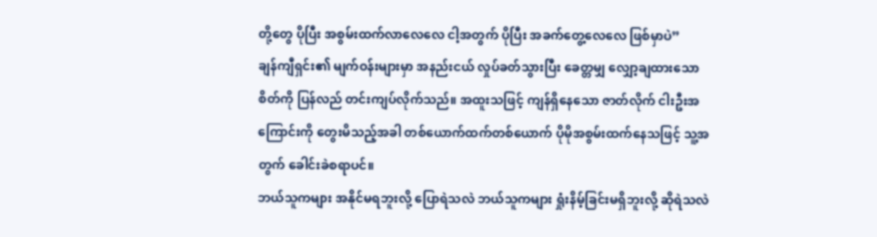တို့တွေ ပိုပြီး အစွမ်းထက်လာလေလေ ငါ့အတွက် ပိုပြီး အခက်တွေ့လေလေ ဖြစ်မှာပဲ”
ချန်ကျီရှင်း၏ မျက်ဝန်းများမှာ အနည်းငယ် လှုပ်ခတ်သွားပြီး ခေတ္တမျှ လျှော့ချထားသော စိတ်ကို ပြန်လည် တင်းကျပ်လိုက်သည်။ အထူးသဖြင့် ကျန်ရှိနေသော ဇာတ်လိုက် ငါးဦးအကြောင်းကို တွေးမိသည့်အခါ တစ်ယောက်ထက်တစ်ယောက် ပိုမိုအစွမ်းထက်နေသဖြင့် သူ့အတွက် ခေါင်းခဲစရာပင်။
ဘယ်သူကများ အနိုင်မရဘူးလို့ ပြောရဲသလဲ ဘယ်သူကများ ရှုံးနိမ့်ခြင်းမရှိဘူးလို့ ဆိုရဲသလဲ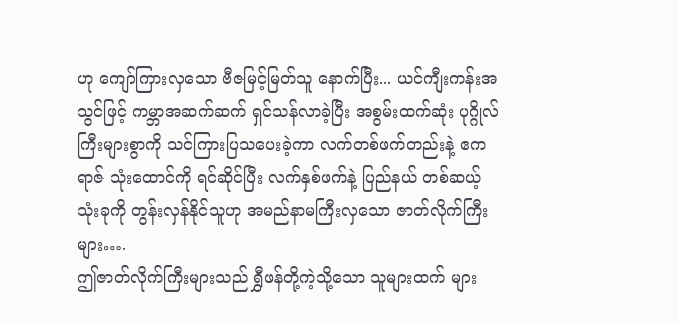ဟု ကျော်ကြားလှသော ဗီဇမြင့်မြတ်သူ နောက်ပြီး... ယင်ကျီးကန်းအသွင်ဖြင့် ကမ္ဘာအဆက်ဆက် ရှင်သန်လာခဲ့ပြီး အစွမ်းထက်ဆုံး ပုဂ္ဂိုလ်ကြီးများစွာကို သင်ကြားပြသပေးခဲ့ကာ လက်တစ်ဖက်တည်းနဲ့ ဧကရာဇ် သုံးထောင်ကို ရင်ဆိုင်ပြီး လက်နှစ်ဖက်နဲ့ ပြည်နယ် တစ်ဆယ့်သုံးခုကို တွန်းလှန်နိုင်သူဟု အမည်နာမကြီးလှသော ဇာတ်လိုက်ကြီးများ….
ဤဇာတ်လိုက်ကြီးများသည် ရွှီဖန်တို့ကဲ့သို့သော သူများထက် များ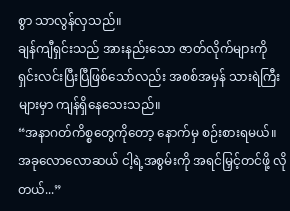စွာ သာလွန်လှသည်။
ချန်ကျီရှင်းသည် အားနည်းသော ဇာတ်လိုက်များကို ရှင်းလင်းပြီးပြီဖြစ်သော်လည်း အစစ်အမှန် သားရဲကြီးများမှာ ကျန်ရှိနေသေးသည်။
“အနာဂတ်ကိစ္စတွေကိုတော့ နောက်မှ စဉ်းစားရမယ်။ အခုလောလောဆယ် ငါ့ရဲ့အစွမ်းကို အရင်မြှင့်တင်ဖို့ လိုတယ်...”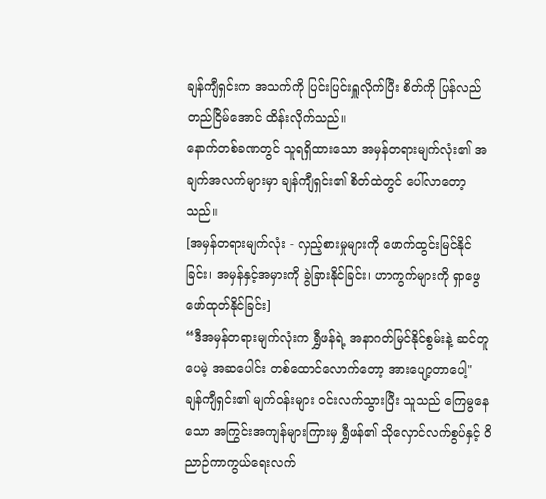ချန်ကျီရှင်းက အသက်ကို ပြင်းပြင်းရှူလိုက်ပြီး စိတ်ကို ပြန်လည်တည်ငြိမ်အောင် ထိန်းလိုက်သည်။
နောက်တစ်ခဏတွင် သူရရှိထားသော အမှန်တရားမျက်လုံး၏ အချက်အလက်များမှာ ချန်ကျီရှင်း၏ စိတ်ထဲတွင် ပေါ်လာတော့သည်။
[အမှန်တရားမျက်လုံး - လှည့်စားမှုများကို ဖောက်ထွင်းမြင်နိုင်ခြင်း၊ အမှန်နှင့်အမှားကို ခွဲခြားနိုင်ခြင်း၊ ဟာကွက်များကို ရှာဖွေဖော်ထုတ်နိုင်ခြင်း]
“ဒီအမှန်တရားမျက်လုံးက ရွှီဖန်ရဲ့ အနာဂတ်မြင်နိုင်စွမ်းနဲ့ ဆင်တူပေမဲ့ အဆပေါင်း တစ်ထောင်လောက်တော့ အားပျော့တာပေါ့"
ချန်ကျီရှင်း၏ မျက်ဝန်းများ ဝင်းလက်သွားပြီး သူသည် ကြေမွနေသော အကြွင်းအကျန်များကြားမှ ရွှီဖန်၏ သိုလှောင်လက်စွပ်နှင့် ဝိညာဉ်ကာကွယ်ရေးလက်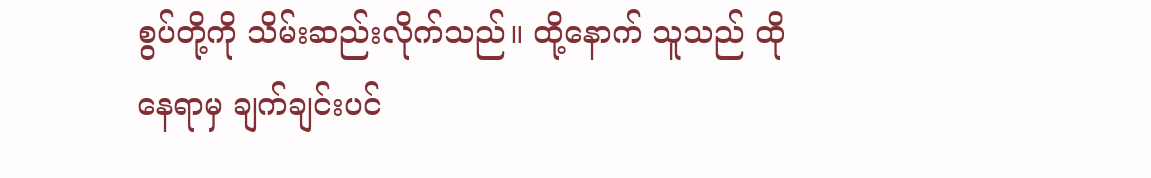စွပ်တို့ကို သိမ်းဆည်းလိုက်သည်။ ထို့နောက် သူသည် ထိုနေရာမှ ချက်ချင်းပင်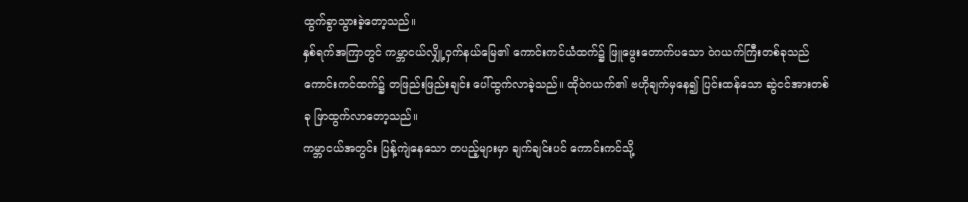ထွက်ခွာသွားခဲ့တော့သည်။
နှစ်ရက်အကြာတွင် ကမ္ဘာငယ်လျှို့ဝှက်နယ်မြေ၏ ကောင်းကင်ယံထက်၌ ဖြူဖွေးတောက်ပသော ဝဲဂယက်ကြီးတစ်ခုသည် ကောင်းကင်ထက်၌ တဖြည်းဖြည်းချင်း ပေါ်ထွက်လာခဲ့သည်။ ထိုဝဲဂယက်၏ ဗဟိုချက်မှနေ၍ ပြင်းထန်သော ဆွဲငင်အားတစ်ခု ဖြာထွက်လာတော့သည်။
ကမ္ဘာငယ်အတွင်း ပြန့်ကျဲနေသော တပည့်များမှာ ချက်ချင်းပင် ကောင်းကင်သို့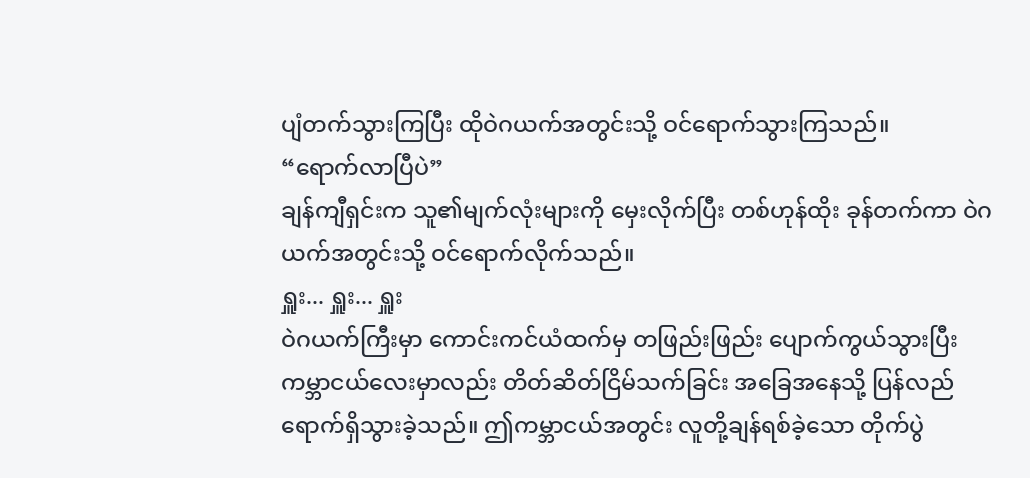ပျံတက်သွားကြပြီး ထိုဝဲဂယက်အတွင်းသို့ ဝင်ရောက်သွားကြသည်။
“ရောက်လာပြီပဲ”
ချန်ကျီရှင်းက သူ၏မျက်လုံးများကို မှေးလိုက်ပြီး တစ်ဟုန်ထိုး ခုန်တက်ကာ ဝဲဂယက်အတွင်းသို့ ဝင်ရောက်လိုက်သည်။
ရှူး... ရှူး... ရှူး
ဝဲဂယက်ကြီးမှာ ကောင်းကင်ယံထက်မှ တဖြည်းဖြည်း ပျောက်ကွယ်သွားပြီး ကမ္ဘာငယ်လေးမှာလည်း တိတ်ဆိတ်ငြိမ်သက်ခြင်း အခြေအနေသို့ ပြန်လည်ရောက်ရှိသွားခဲ့သည်။ ဤကမ္ဘာငယ်အတွင်း လူတို့ချန်ရစ်ခဲ့သော တိုက်ပွဲ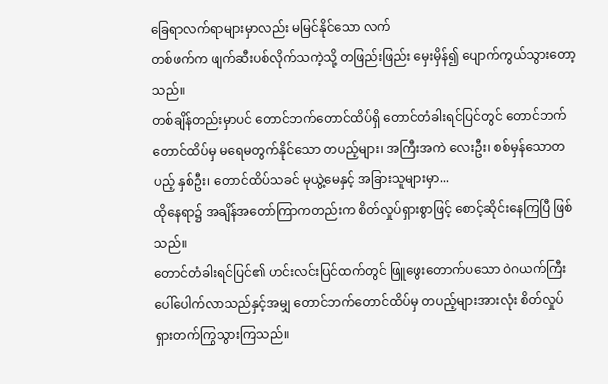ခြေရာလက်ရာများမှာလည်း မမြင်နိုင်သော လက်
တစ်ဖက်က ဖျက်ဆီးပစ်လိုက်သကဲ့သို့ တဖြည်းဖြည်း မှေးမှိန်၍ ပျောက်ကွယ်သွားတော့သည်။
တစ်ချိန်တည်းမှာပင် တောင်ဘက်တောင်ထိပ်ရှိ တောင်တံခါးရင်ပြင်တွင် တောင်ဘက်တောင်ထိပ်မှ မရေမတွက်နိုင်သော တပည့်များ၊ အကြီးအကဲ လေးဦး၊ စစ်မှန်သောတပည့် နှစ်ဦး၊ တောင်ထိပ်သခင် မုယွဲ့မေနှင့် အခြားသူများမှာ...
ထိုနေရာ၌ အချိန်အတော်ကြာကတည်းက စိတ်လှုပ်ရှားစွာဖြင့် စောင့်ဆိုင်းနေကြပြီ ဖြစ်သည်။
တောင်တံခါးရင်ပြင်၏ ဟင်းလင်းပြင်ထက်တွင် ဖြူဖွေးတောက်ပသော ဝဲဂယက်ကြီး ပေါ်ပေါက်လာသည်နှင့်အမျှ တောင်ဘက်တောင်ထိပ်မှ တပည့်များအားလုံး စိတ်လှုပ်ရှားတက်ကြွသွားကြသည်။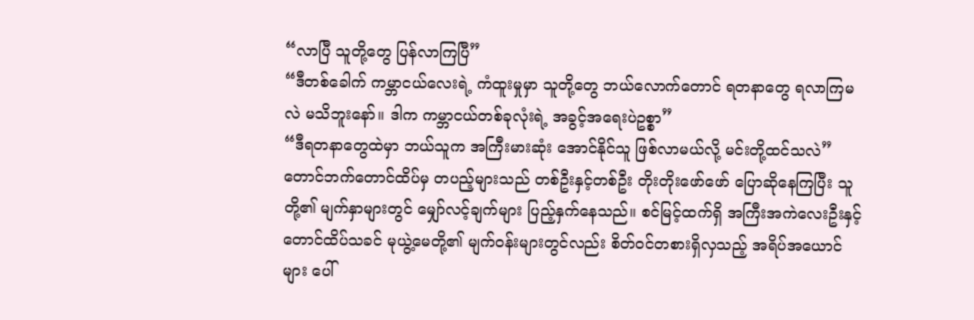“လာပြီ သူတို့တွေ ပြန်လာကြပြီ”
“ဒီတစ်ခေါက် ကမ္ဘာငယ်လေးရဲ့ ကံထူးမှုမှာ သူတို့တွေ ဘယ်လောက်တောင် ရတနာတွေ ရလာကြမလဲ မသိဘူးနော်။ ဒါက ကမ္ဘာငယ်တစ်ခုလုံးရဲ့ အခွင့်အရေးပဲဥစ္စာ”
“ဒီရတနာတွေထဲမှာ ဘယ်သူက အကြီးမားဆုံး အောင်နိုင်သူ ဖြစ်လာမယ်လို့ မင်းတို့ထင်သလဲ”
တောင်ဘက်တောင်ထိပ်မှ တပည့်များသည် တစ်ဦးနှင့်တစ်ဦး တိုးတိုးဖော်ဖော် ပြောဆိုနေကြပြီး သူတို့၏ မျက်နှာများတွင် မျှော်လင့်ချက်များ ပြည့်နှက်နေသည်။ စင်မြင့်ထက်ရှိ အကြီးအကဲလေးဦးနှင့် တောင်ထိပ်သခင် မုယွဲ့မေတို့၏ မျက်ဝန်းများတွင်လည်း စိတ်ဝင်တစားရှိလှသည့် အရိပ်အယောင်များ ပေါ်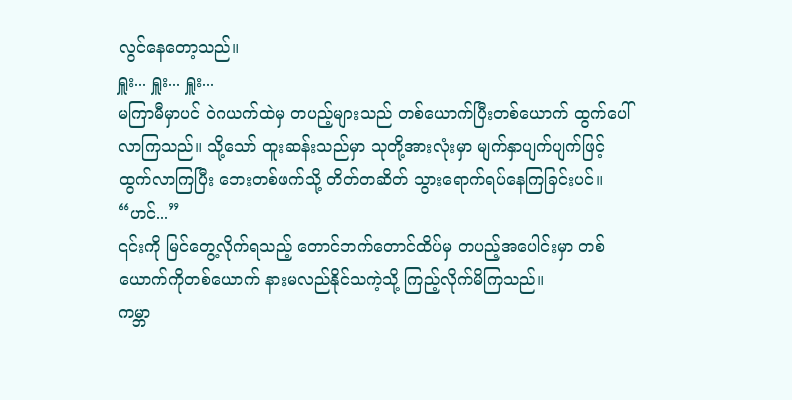လွင်နေတော့သည်။
ရှူး... ရှူး... ရှူး...
မကြာမီမှာပင် ဝဲဂယက်ထဲမှ တပည့်များသည် တစ်ယောက်ပြီးတစ်ယောက် ထွက်ပေါ်လာကြသည်။ သို့သော် ထူးဆန်းသည်မှာ သုတို့အားလုံးမှာ မျက်နှာပျက်ပျက်ဖြင့် ထွက်လာကြပြီး ဘေးတစ်ဖက်သို့ တိတ်တဆိတ် သွားရောက်ရပ်နေကြခြင်းပင်။
“ဟင်...”
၎င်းကို မြင်တွေ့လိုက်ရသည့် တောင်ဘက်တောင်ထိပ်မှ တပည့်အပေါင်းမှာ တစ်ယောက်ကိုတစ်ယောက် နားမလည်နိုင်သကဲ့သို့ ကြည့်လိုက်မိကြသည်။
ကမ္ဘာ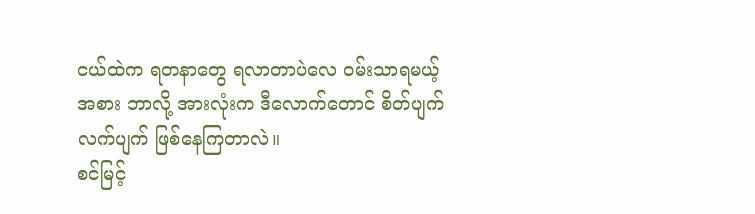ငယ်ထဲက ရတနာတွေ ရလာတာပဲလေ ဝမ်းသာရမယ့်အစား ဘာလို့ အားလုံးက ဒီလောက်တောင် စိတ်ပျက်လက်ပျက် ဖြစ်နေကြတာလဲ။
စင်မြင့်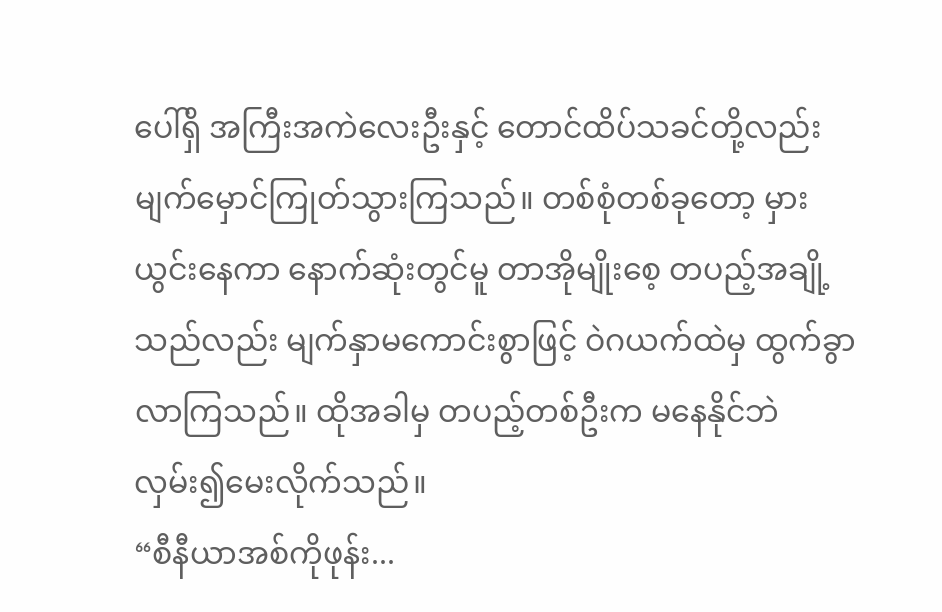ပေါ်ရှိ အကြီးအကဲလေးဦးနှင့် တောင်ထိပ်သခင်တို့လည်း မျက်မှောင်ကြုတ်သွားကြသည်။ တစ်စုံတစ်ခုတော့ မှားယွင်းနေကာ နောက်ဆုံးတွင်မူ တာအိုမျိုးစေ့ တပည့်အချို့သည်လည်း မျက်နှာမကောင်းစွာဖြင့် ဝဲဂယက်ထဲမှ ထွက်ခွာလာကြသည်။ ထိုအခါမှ တပည့်တစ်ဦးက မနေနိုင်ဘဲ လှမ်း၍မေးလိုက်သည်။
“စီနီယာအစ်ကိုဖုန်း...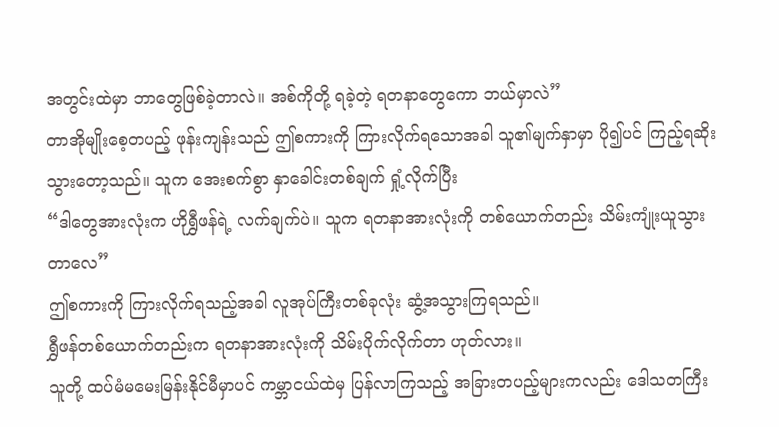အတွင်းထဲမှာ ဘာတွေဖြစ်ခဲ့တာလဲ။ အစ်ကိုတို့ ရခဲ့တဲ့ ရတနာတွေကော ဘယ်မှာလဲ”
တာအိုမျိုးစေ့တပည့် ဖုန်းကျန်းသည် ဤစကားကို ကြားလိုက်ရသောအခါ သူ၏မျက်နှာမှာ ပို၍ပင် ကြည့်ရဆိုးသွားတော့သည်။ သူက အေးစက်စွာ နှာခေါင်းတစ်ချက် ရှုံ့လိုက်ပြီး
“ဒါတွေအားလုံးက ဟိုရွှီဖန်ရဲ့ လက်ချက်ပဲ။ သူက ရတနာအားလုံးကို တစ်ယောက်တည်း သိမ်းကျုံးယူသွားတာလေ”
ဤစကားကို ကြားလိုက်ရသည့်အခါ လူအုပ်ကြီးတစ်ခုလုံး ဆွံ့အသွားကြရသည်။
ရွှီဖန်တစ်ယောက်တည်းက ရတနာအားလုံးကို သိမ်းပိုက်လိုက်တာ ဟုတ်လား။
သူတို့ ထပ်မံမမေးမြန်းနိုင်မီမှာပင် ကမ္ဘာငယ်ထဲမှ ပြန်လာကြသည့် အခြားတပည့်များကလည်း ဒေါသတကြီး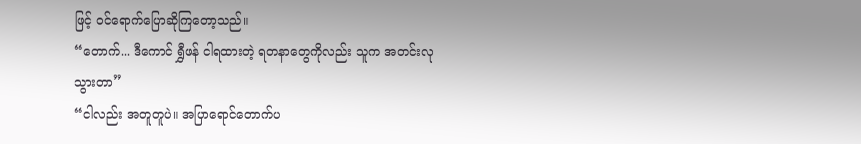ဖြင့် ဝင်ရောက်ပြောဆိုကြတော့သည်။
“တောက်... ဒီကောင် ရွှီဖန် ငါရထားတဲ့ ရတနာတွေကိုလည်း သူက အတင်းလုသွားတာ”
“ငါလည်း အတူတူပဲ။ အပြာရောင်တောက်ပ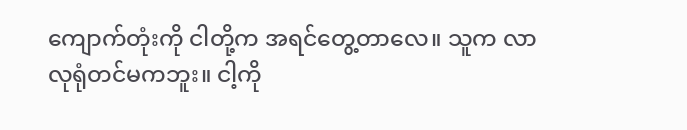ကျောက်တုံးကို ငါတို့က အရင်တွေ့တာလေ။ သူက လာလုရုံတင်မကဘူး။ ငါ့ကို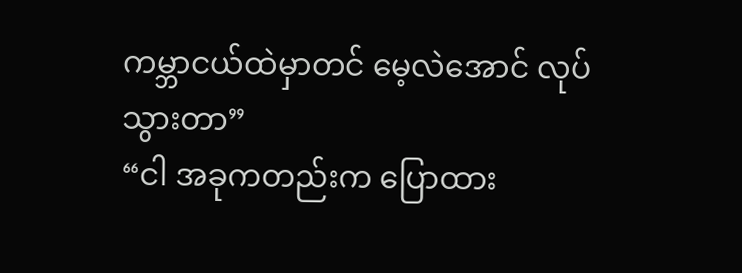ကမ္ဘာငယ်ထဲမှာတင် မေ့လဲအောင် လုပ်သွားတာ”
“ငါ အခုကတည်းက ပြောထား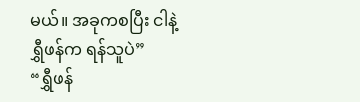မယ်။ အခုကစပြီး ငါနဲ့ ရွှီဖန်က ရန်သူပဲ”
“ရွှီဖန်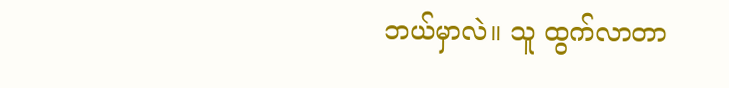ဘယ်မှာလဲ။ သူ ထွက်လာတာ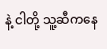နဲ့ ငါတို့ သူ့ဆီကနေ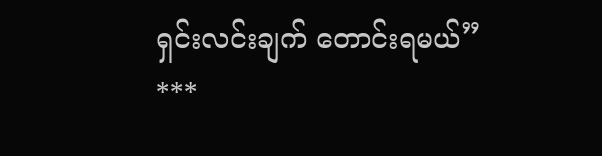ရှင်းလင်းချက် တောင်းရမယ်”
***